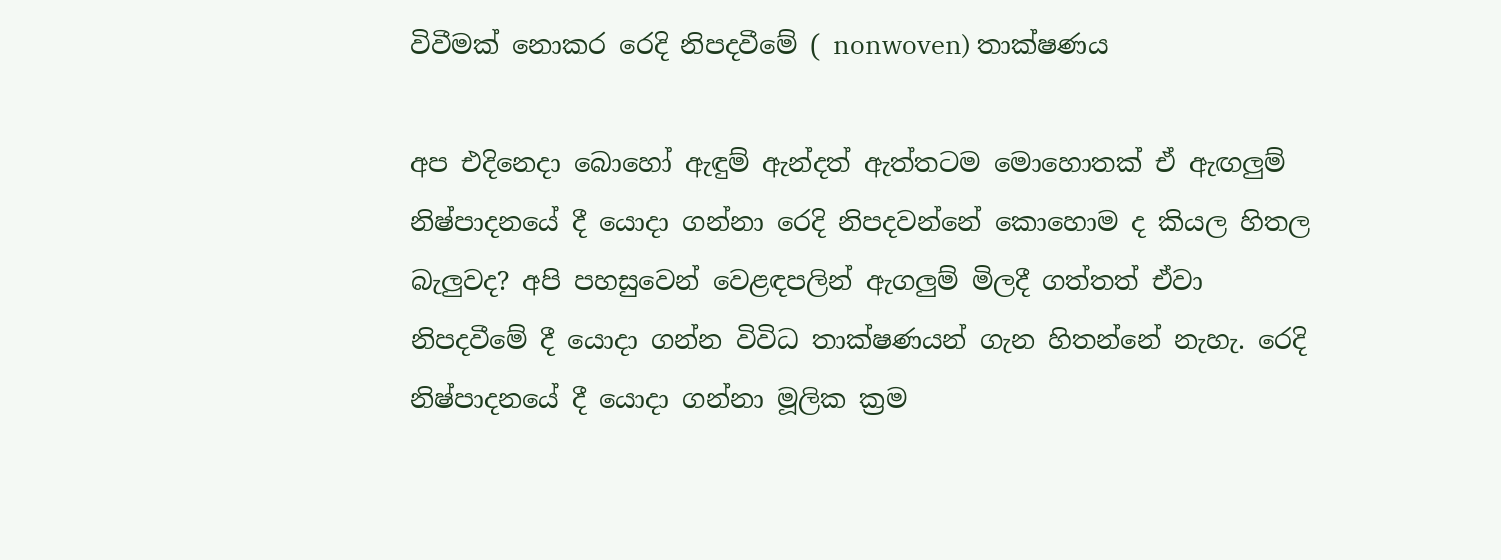විවීමක් නොකර රෙදි නිපදවීමේ ( nonwoven) තාක්ෂණය

අප එදිනෙදා බොහෝ ඇඳුම් ඇන්දත් ඇත්තටම මොහොතක් ඒ ඇඟලුම් නිෂ්පාදනයේ දී යොදා ගන්නා රෙදි නිපදවන්නේ කොහොම ද කියල හිතල බැලුවද? අපි පහසුවෙන් වෙළඳපලින් ඇගලුම් මිලදී ගත්තත් ඒවා නිපදවීමේ දී යොදා ගන්න විවිධ තාක්ෂණයන් ගැන හිතන්නේ නැහැ. රෙදි නිෂ්පාදනයේ දී යොදා ගන්නා මූලික ක්‍රම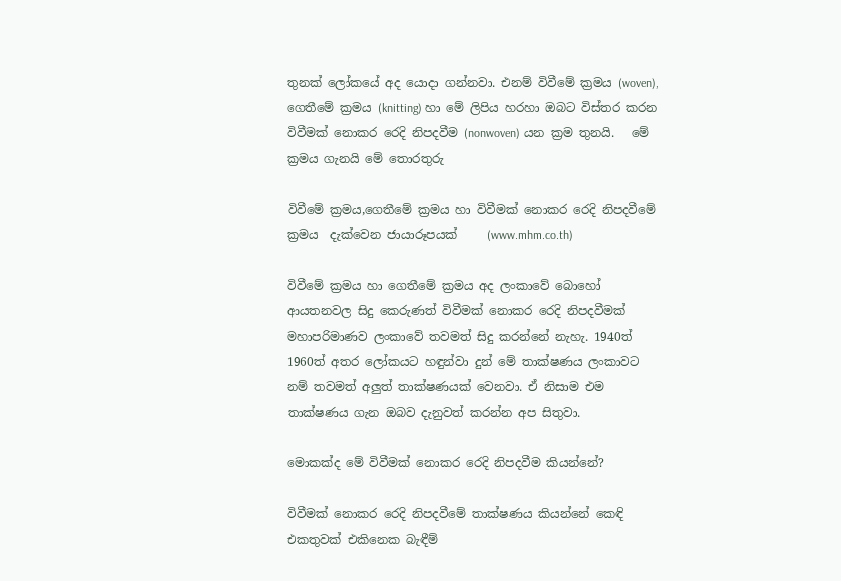තුනක් ලෝකයේ අද යොදා ගන්නවා. එනම් විවීමේ ක්‍රමය (woven), ගෙතීමේ ක්‍රමය (knitting) හා මේ ලිපිය හරහා ඔබට විස්තර කරන විවීමක් නොකර රෙදි නිපදවීම (nonwoven) යන ක්‍රම තුනයි.   මේ ක්‍රමය ගැනයි මේ තොරතුරු

විවීමේ ක්‍රමය,ගෙතීමේ ක්‍රමය හා විවීමක් නොකර රෙදි නිපදවීමේ ක්‍රමය  දැක්වෙන ජායාරූපයක්     (www.mhm.co.th)

විවීමේ ක්‍රමය හා ගෙතීමේ ක්‍රමය අද ලංකාවේ බොහෝ ආයතනවල සිදු කෙරුණත් විවීමක් නොකර රෙදි නිපදවීමක් මහාපරිමාණව ලංකාවේ තවමත් සිදු කරන්නේ නැහැ. 1940ත් 1960ත් අතර ලෝකයට හඳුන්වා දුන් මේ තාක්ෂණය ලංකාවට නම් තවමත් අලුත් තාක්ෂණයක් වෙනවා. ඒ නිසාම එම තාක්ෂණය ගැන ඔබව දැනුවත් කරන්න අප සිතුවා.

මොකක්ද මේ විවීමක් නොකර රෙදි නිපදවීම කියන්නේ?

විවීමක් නොකර රෙදි නිපදවීමේ තාක්ෂණය කියන්නේ කෙඳි එකතුවක් එකිනෙක බැඳීම්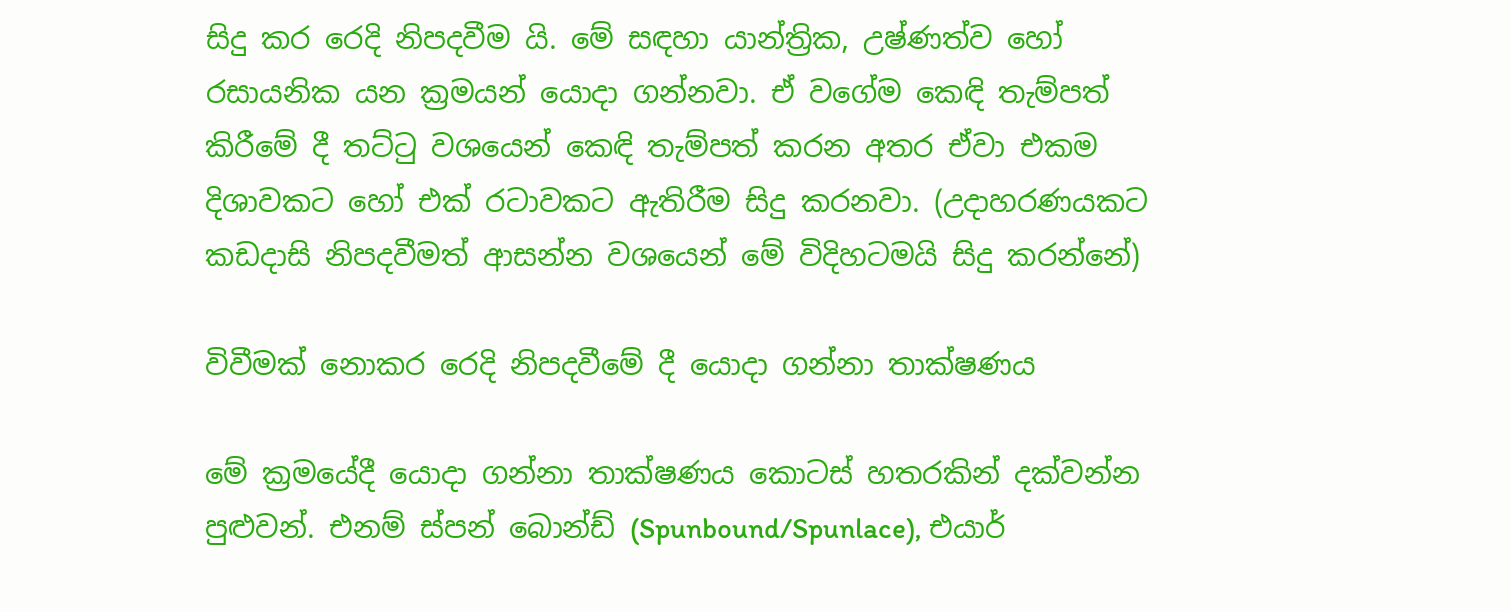සිදු කර රෙදි නිපදවීම යි. මේ සඳහා යාන්ත්‍රික, උෂ්ණත්ව හෝ රසායනික යන ක්‍රමයන් යොදා ගන්නවා. ඒ වගේම කෙඳි තැම්පත් කිරීමේ දී තට්ටු වශයෙන් කෙඳි තැම්පත් කරන අතර ඒවා එකම දිශාවකට හෝ එක් රටාවකට ඇතිරීම සිදු කරනවා. (උදාහරණයකට කඩදාසි නිපදවීමත් ආසන්න වශයෙන් මේ විදිහටමයි සිදු කරන්නේ)

විවීමක් නොකර රෙදි නිපදවීමේ දී යොදා ගන්නා තාක්ෂණය

මේ ක්‍රමයේදී යොදා ගන්නා තාක්ෂණය කොටස් හතරකින් දක්වන්න පුළුවන්. එනම් ස්පන් බොන්ඩ් (Spunbound/Spunlace), එයාර්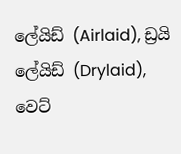ලේයිඩ් (Airlaid), ඩ්‍රයි ලේයිඩ් (Drylaid), වෙට්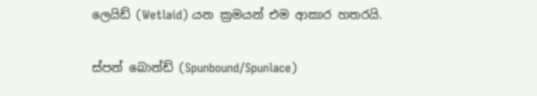ලෙයිඩ් (Wetlaid) යන ක්‍රමයන් එම ආකාර හතරයි.

ස්පන් බොන්ඩ් (Spunbound/Spunlace)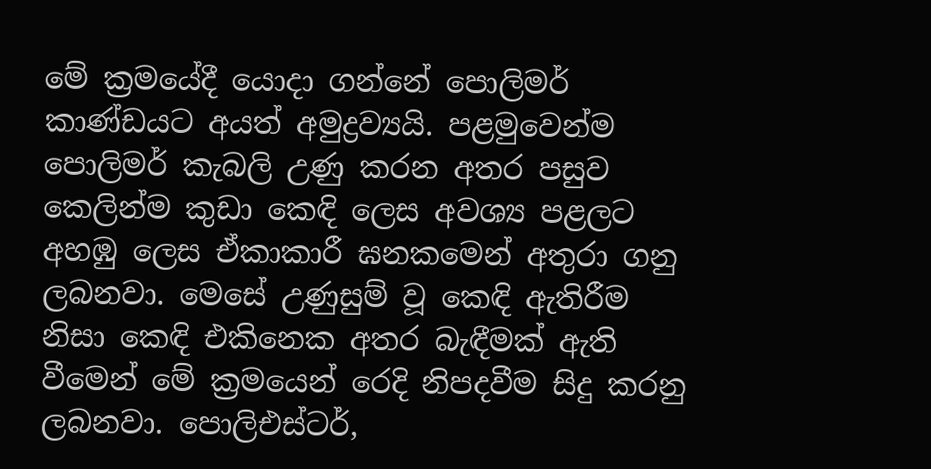මේ ක්‍රමයේදී යොදා ගන්නේ පොලිමර් කාණ්ඩයට අයත් අමුද්‍රව්‍යයි. පළමුවෙන්ම පොලිමර් කැබලි උණු කරන අතර පසුව කෙලින්ම කුඩා කෙඳි ලෙස අවශ්‍ය පළලට අහඹු ලෙස ඒකාකාරී ඝනකමෙන් අතුරා ගනු ලබනවා. මෙසේ උණුසුම් වූ කෙඳි ඇතිරීම නිසා කෙඳි එකිනෙක අතර බැඳීමක් ඇති වීමෙන් මේ ක්‍රමයෙන් රෙදි නිපදවීම සිදු කරනු ලබනවා. පොලිඑස්ටර්,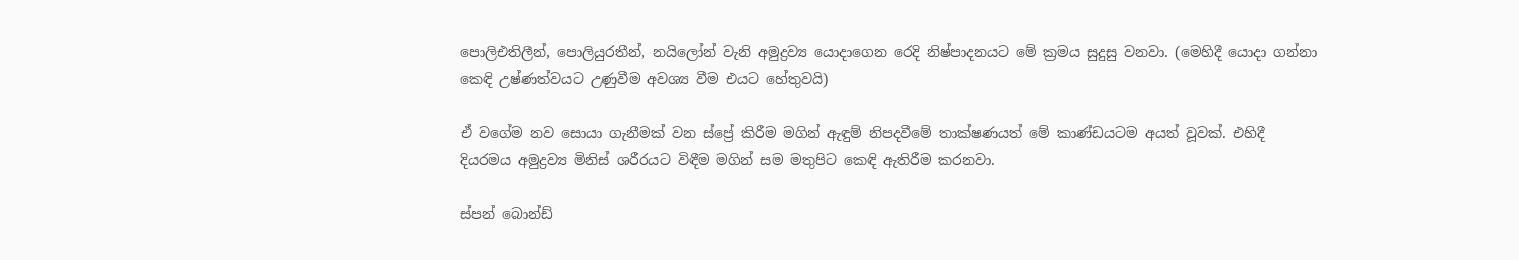පොලිඑතිලීන්, පොලියුරතීන්, නයිලෝන් වැනි අමුද්‍රව්‍ය යොදාගෙන රෙදි නිෂ්පාදනයට මේ ක්‍රමය සුදුසු වනවා. (මෙහිදී යොදා ගන්නා කෙඳි උෂ්ණත්වයට උණුවීම අවශ්‍ය වීම එයට හේතුවයි)

ඒ වගේම නව සොයා ගැනීමක් වන ස්ප්‍රේ කිරීම මගින් ඇඳුම් නිපදවීමේ තාක්ෂණයත් මේ කාණ්ඩයටම අයත් වූවක්. එහිදී දියරමය අමුද්‍රව්‍ය මිනිස් ශරීරයට විඳීම මගින් සම මතුපිට කෙඳි ඇතිරීම කරනවා.

ස්පන් බොන්ඩ්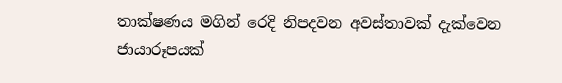තාක්ෂණය මගින් රෙදි නිපදවන අවස්තාවක් දැක්වෙන ජායාරූපයක්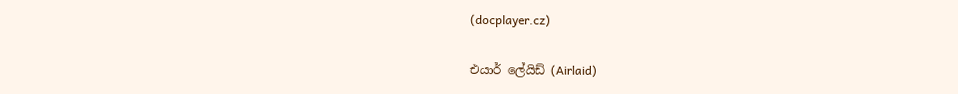(docplayer.cz)

එයාර් ලේයිඩ් (Airlaid)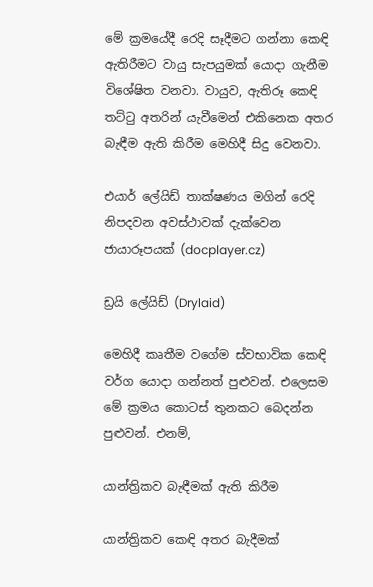මේ ක්‍රමයේදී රෙදි සෑදීමට ගන්නා කෙඳි ඇතිරීමට වායු සැපයුමක් යොදා ගැනීම විශේෂිත වනවා. වායුව, ඇතිරූ කෙඳි තට්ටු අතරින් යැවීමෙන් එකිනෙක අතර බැඳීම ඇති කිරීම මෙහිදී සිදු වෙනවා.

එයාර් ලේයිඩ් තාක්ෂණය මගින් රෙදි නිපදවන අවස්ථාවක් දැක්වෙන ජායාරූපයක් (docplayer.cz)

ඩ්‍රයි ලේයිඩ් (Drylaid)

මෙහිදී කෘතීම වගේම ස්වභාවික කෙඳි වර්ග යොදා ගන්නත් පුළුවන්. එලෙසම මේ ක්‍රමය කොටස් තුනකට බෙදන්න පුළුවන්. එනම්,

යාන්ත්‍රිකව බැඳීමක් ඇති කිරීම

යාන්ත්‍රිකව කෙඳි අතර බැදීමක්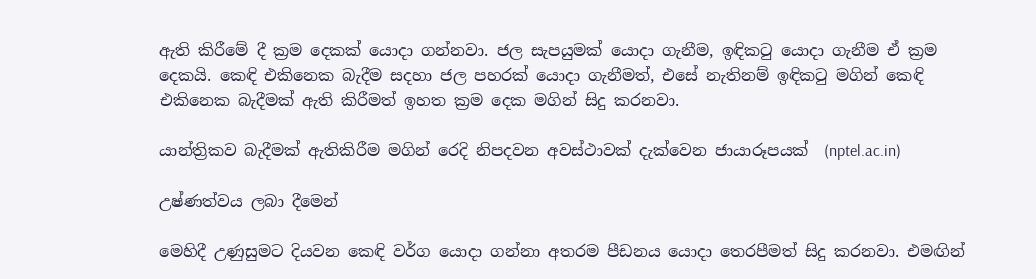ඇති කිරීමේ දී ක්‍රම දෙකක් යොදා ගන්නවා. ජල සැපයුමක් යොදා ගැනීම, ඉඳිකටු යොදා ගැනීම ඒ ක්‍රම දෙකයි. කෙඳි එකිනෙක බැදීම සදහා ජල පහරක් යොදා ගැනීමත්, එසේ නැතිනම් ඉඳිකටු මගින් කෙඳි එකිනෙක බැදීමක් ඇති කිරීමත් ඉහත ක්‍රම දෙක මගින් සිදු කරනවා.

යාන්ත්‍රිකව බැදීමක් ඇතිකිරීම මගින් රෙදි නිපදවන අවස්ථාවක් දැක්වෙන ජායාරූපයක්  (nptel.ac.in)

උෂ්ණත්වය ලබා දීමෙන්

මෙහිදී උණුසුමට දියවන කෙඳි වර්ග යොදා ගන්නා අතරම පීඩනය යොදා තෙරපීමත් සිදු කරනවා. එමඟින්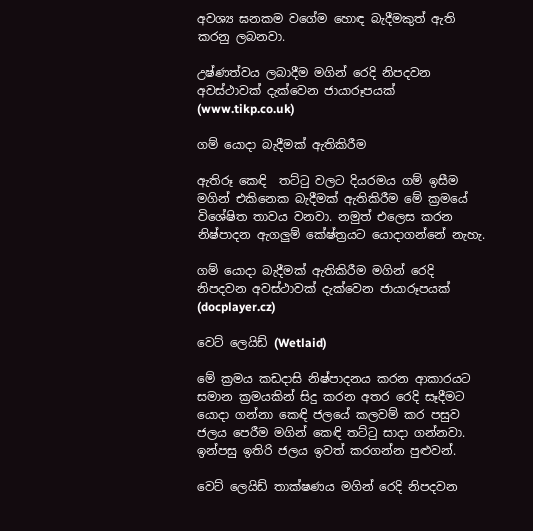අවශ්‍ය ඝනකම වගේම හොඳ බැදීමකුත් ඇති කරනු ලබනවා.

උෂ්ණත්වය ලබාදීම මගින් රෙදි නිපදවන අවස්ථාවක් දැක්වෙන ජායාරූපයක්  (www.tikp.co.uk)

ගම් යොදා බැදීමක් ඇතිකිරීම

ඇතිරූ කෙඳි  තට්ටු වලට දියරමය ගම් ඉසීම මගින් එකිනෙක බැදීමක් ඇතිකිරීම මේ ක්‍රමයේ විශේෂිත තාවය වනවා. නමුත් එලෙස කරන නිෂ්පාදන ඇගලුම් කේෂ්ත්‍රයට යොදාගන්නේ නැහැ.

ගම් යොදා බැදීමක් ඇතිකිරීම මගින් රෙදි නිපදවන අවස්ථාවක් දැක්වෙන ජායාරූපයක්  (docplayer.cz)

වෙට් ලෙයිඩ් (Wetlaid)

මේ ක්‍රමය කඩදාසි නිෂ්පාදනය කරන ආකාරයට සමාන ක්‍රමයකින් සිදු කරන අතර රෙදි සෑදීමට යොදා ගන්නා කෙඳි ජලයේ කලවම් කර පසුව ජලය පෙරීම මගින් කෙඳි තට්ටු සාදා ගන්නවා. ඉන්පසු ඉතිරි ජලය ඉවත් කරගන්න පුළුවන්.

වෙට් ලෙයිඩ් තාක්ෂණය මගින් රෙදි නිපදවන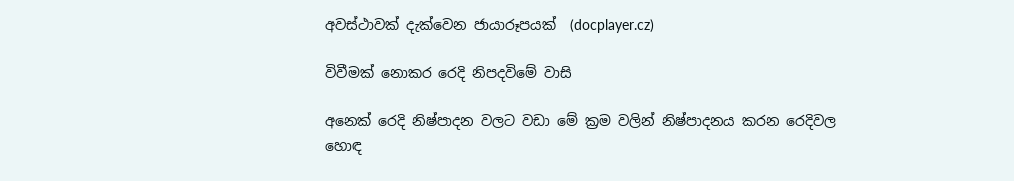අවස්ථාවක් දැක්වෙන ජායාරූපයක්  (docplayer.cz)

විවීමක් නොකර රෙදි නිපදවිමේ වාසි

අනෙක් රෙදි නිෂ්පාදන වලට වඩා මේ ක්‍රම වලින් නිෂ්පාදනය කරන රෙදිවල හොඳ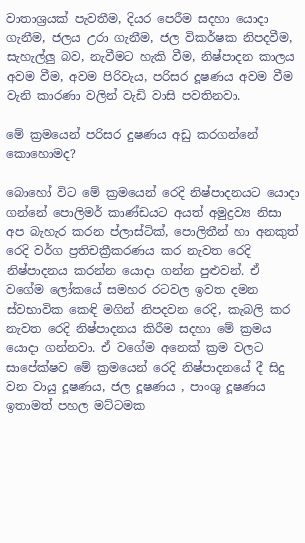වාතාශ්‍රයක් පැවතීම, දියර පෙරීම සදහා යොදා ගැනීම, ජලය උරා ගැනීම, ජල විකර්ෂක නිපදවීම, සැහැල්ලු බව, නැවීමට හැකි වීම, නිෂ්පාදන කාලය අවම වීම, අවම පිරිවැය, පරිසර දූෂණය අවම වීම වැනි කාරණා වලින් වැඩි වාසි පවතිනවා.

මේ ක්‍රමයෙන් පරිසර දුෂණය අඩු කරගන්නේ කොහොමද?

බොහෝ විට මේ ක්‍රමයෙන් රෙදි නිෂ්පාදනයට යොදා ගන්නේ පොලිමර් කාණ්ඩයට අයත් අමුද්‍රව්‍ය නිසා අප බැහැර කරන ප්ලාස්ටික්, පොලිතීන් හා අනකුත් රෙදි වර්ග ප්‍රතිචක්‍රීකරණය කර නැවත රෙදි නිෂ්පාදනය කරන්න යොදා ගන්න පුළුවන්. ඒ වගේම ලෝකයේ සමහර රටවල ඉවත දමන ස්වභාවික කෙඳි මගින් නිපදවන රෙදි, කැබලි කර නැවත රෙදි නිෂ්පාදනය කිරීම සදහා මේ ක්‍රමය යොදා ගන්නවා. ඒ වගේම අනෙක් ක්‍රම වලට සාපේක්ෂව මේ ක්‍රමයෙන් රෙදි නිෂ්පාදනයේ දී සිදු වන වායු දූෂණය, ජල දූෂණය , පාංශු දූෂණය ඉතාමත් පහල මට්ටමක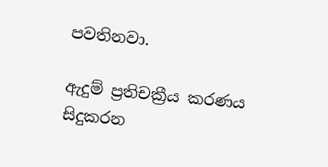පවතිනවා.

ඇදුම් ප්‍රතිචක්‍රීය කරණය සිදුකරන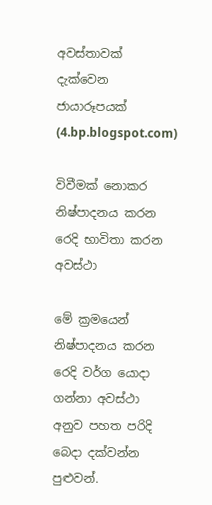අවස්තාවක් දැක්වෙන ජායාරූපයක්  (4.bp.blogspot.com)

විවීමක් නොකර නිෂ්පාදනය කරන රෙදි භාවිතා කරන අවස්ථා

මේ ක්‍රමයෙන් නිෂ්පාදනය කරන රෙදි වර්ග යොදා ගන්නා අවස්ථා අනුව පහත පරිදි බෙදා දක්වන්න පුළුවන්.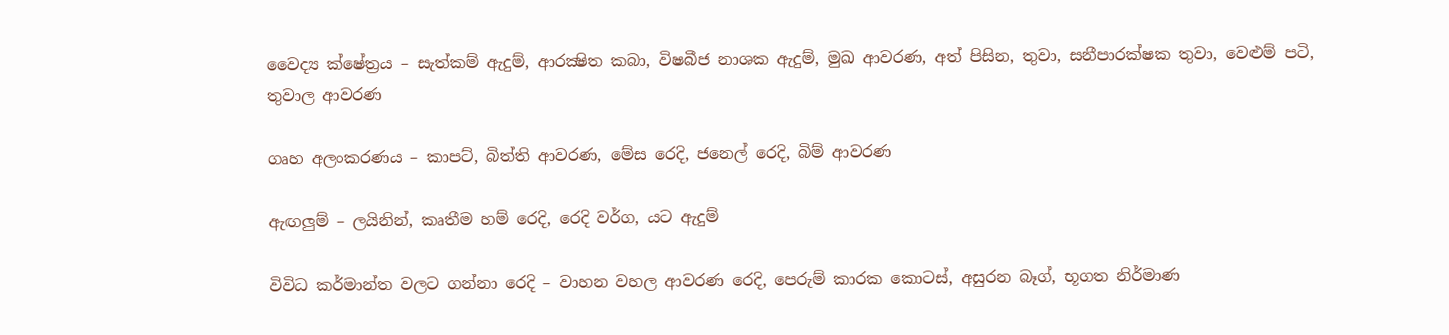වෛද්‍ය ක්ෂේත්‍රය – සැත්කම් ඇදුම්, ආරක්‍ෂිත කබා, විෂබීජ නාශක ඇදුම්, මුඛ ආවරණ, අත් පිසින, තුවා, සනීපාරක්ෂක තුවා, වෙළුම් පටි, තුවාල ආවරණ

ගෘහ අලංකරණය – කාපට්, බිත්ති ආවරණ, මේස රෙදි, ජනෙල් රෙදි, බිම් ආවරණ

ඇඟලුම් – ලයිනින්, කෘතීම හම් රෙදි, රෙදි වර්ග, යට ඇදුම්

විවිධ කර්මාන්ත වලට ගන්නා රෙදි – වාහන වහල ආවරණ රෙදි, පෙරුම් කාරක කොටස්, අසුරන බෑග්, භූගත නිර්මාණ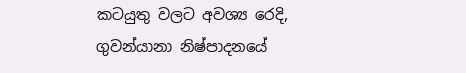කටයුතු වලට අවශ්‍ය රෙදි, ගුවන්යානා නිෂ්පාදනයේ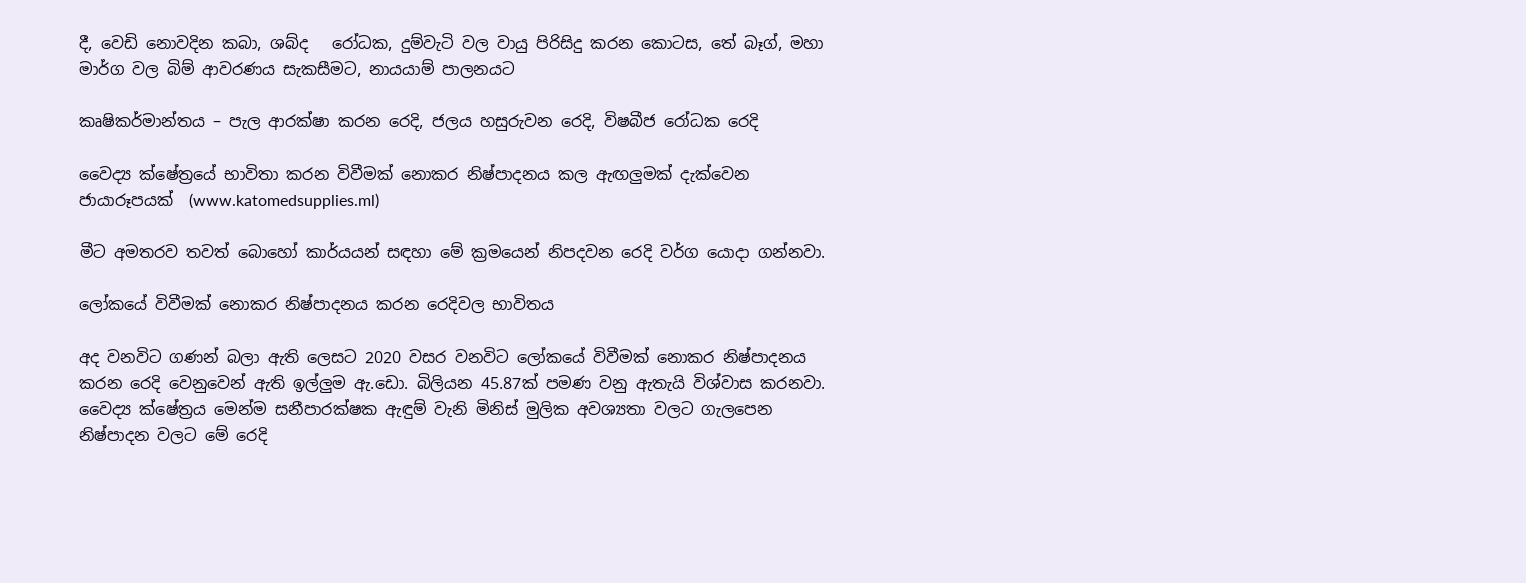දී, වෙඩි නොවදින කබා, ශබ්ද   රෝධක, දුම්වැටි වල වායු පිරිසිදු කරන කොටස, තේ බෑග්, මහා මාර්ග වල බිම් ආවරණය සැකසීමට, නායයාම් පාලනයට

කෘෂිකර්මාන්තය – පැල ආරක්ෂා කරන රෙදි, ජලය හසුරුවන රෙදි, විෂබීජ රෝධක රෙදි

වෛද්‍ය ක්ෂේත්‍රයේ භාවිතා කරන විවීමක් නොකර නිෂ්පාදනය කල ඇඟලුමක් දැක්වෙන ජායාරූපයක්  (www.katomedsupplies.ml)

මීට අමතරව තවත් බොහෝ කාර්යයන් සඳහා මේ ක්‍රමයෙන් නිපදවන රෙදි වර්ග යොදා ගන්නවා.

ලෝකයේ විවීමක් නොකර නිෂ්පාදනය කරන රෙදිවල භාවිතය

අද වනවිට ගණන් බලා ඇති ලෙසට 2020 වසර වනවිට ලෝකයේ විවීමක් නොකර නිෂ්පාදනය කරන රෙදි වෙනුවෙන් ඇති ඉල්ලුම ඇ.ඩො. බිලියන 45.87ක් පමණ වනු ඇතැයි විශ්වාස කරනවා. වෛද්‍ය ක්ෂේත්‍රය මෙන්ම සනීපාරක්ෂක ඇඳුම් වැනි මිනිස් මුලික අවශ්‍යතා වලට ගැලපෙන නිෂ්පාදන වලට මේ රෙදි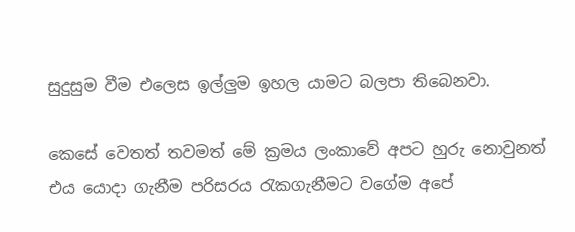සුදුසුම වීම එලෙස ඉල්ලුම ඉහල යාමට බලපා තිබෙනවා.

කෙසේ වෙතත් තවමත් මේ ක්‍රමය ලංකාවේ අපට හුරු නොවුනත් එය යොදා ගැනීම පරිසරය රැකගැනීමට වගේම අපේ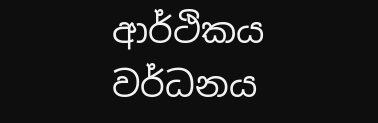ආර්ථිකය වර්ධනය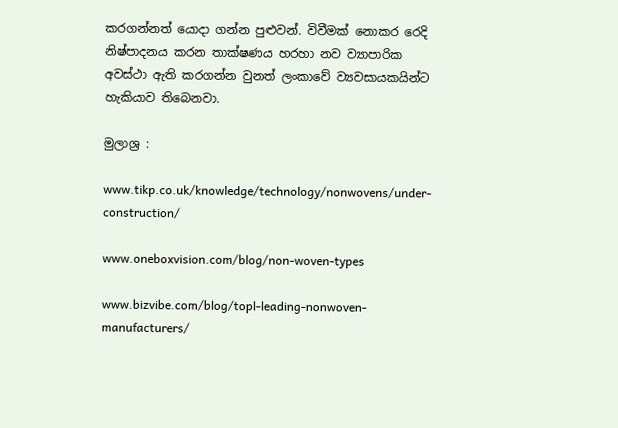කරගන්නත් යොදා ගන්න පුළුවන්. විවීමක් නොකර රෙදි නිෂ්පාදනය කරන තාක්ෂණය හරහා නව ව්‍යාපාරික අවස්ථා ඇති කරගන්න වුනත් ලංකාවේ ව්‍යවසායකයින්ට හැකියාව තිබෙනවා.

මුලාශ්‍ර :

www.tikp.co.uk/knowledge/technology/nonwovens/under-construction/

www.oneboxvision.com/blog/non-woven-types

www.bizvibe.com/blog/topl-leading-nonwoven-manufacturers/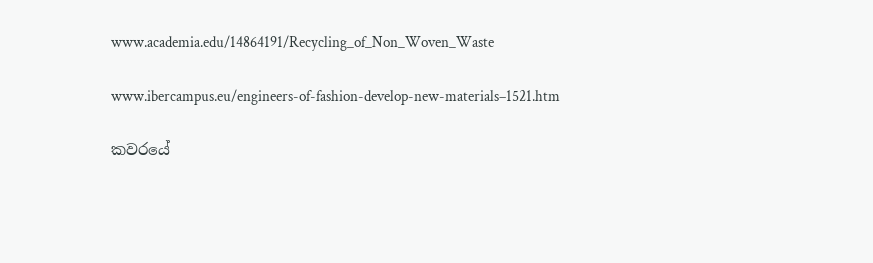www.academia.edu/14864191/Recycling_of_Non_Woven_Waste

www.ibercampus.eu/engineers-of-fashion-develop-new-materials–1521.htm

කවරයේ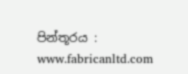පින්තූරය : www.fabricanltd.com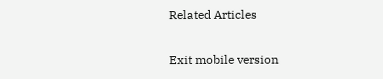Related Articles

Exit mobile version